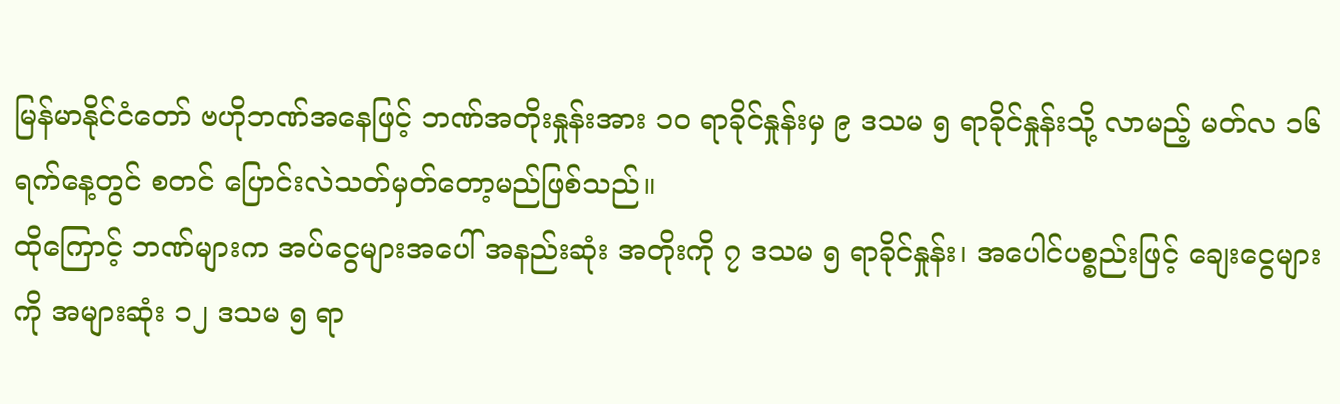မြန်မာနိုင်ငံတော် ဗဟိုဘဏ်အနေဖြင့် ဘဏ်အတိုးနှုန်းအား ၁၀ ရာခိုင်နှုန်းမှ ၉ ဒသမ ၅ ရာခိုင်နှုန်းသို့ လာမည့် မတ်လ ၁၆ ရက်နေ့တွင် စတင် ပြောင်းလဲသတ်မှတ်တော့မည်ဖြစ်သည်။
ထိုကြောင့် ဘဏ်များက အပ်ငွေများအပေါ် အနည်းဆုံး အတိုးကို ၇ ဒသမ ၅ ရာခိုင်နှုန်း၊ အပေါင်ပစ္စည်းဖြင့် ချေးငွေများကို အများဆုံး ၁၂ ဒသမ ၅ ရာ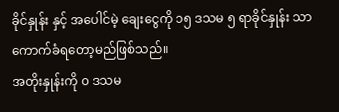ခိုင်နှုန်း နှင့် အပေါင်မဲ့ ချေးငွေကို ၁၅ ဒသမ ၅ ရာခိုင်နှုန်း သာကောက်ခံရတော့မည်ဖြစ်သည်။
အတိုးနှုန်းကို ၀ ဒသမ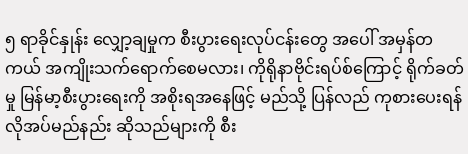၅ ရာခိုင်နှုန်း လျှော့ချမှုက စီးပွားရေးလုပ်ငန်းတွေ အပေါ် အမှန်တကယ် အကျိုးသက်ရောက်စေမလား၊ ကိုရိုနာဗိုင်းရပ်စ်ကြောင့် ရိုက်ခတ်မှု မြန်မာ့စီးပွားရေးကို အစိုးရအနေဖြင့် မည်သို့ ပြန်လည် ကုစားပေးရန် လိုအပ်မည်နည်း ဆိုသည်များကို စီး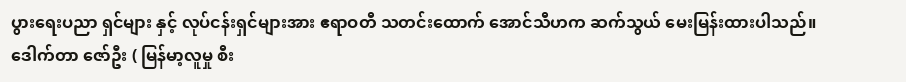ပွားရေးပညာ ရှင်များ နှင့် လုပ်ငန်းရှင်များအား ဧရာဝတီ သတင်းထောက် အောင်သီဟက ဆက်သွယ် မေးမြန်းထားပါသည်။
ဒေါက်တာ ဇော်ဦး ( မြန်မာ့လူမှု စီး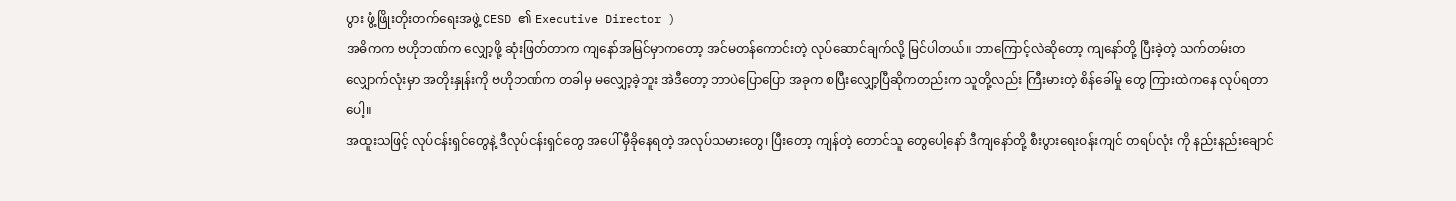ပွား ဖွံ့ဖြိုးတိုးတက်ရေးအဖွဲ့ CESD ၏ Executive Director )
အဓိကက ဗဟိုဘဏ်က လျှော့ဖို့ ဆုံးဖြတ်တာက ကျနော်အမြင်မှာကတော့ အင်မတန်ကောင်းတဲ့ လုပ်ဆောင်ချက်လို့ မြင်ပါတယ်။ ဘာကြောင့်လဲဆိုတော့ ကျနော်တို့ ပြီးခဲ့တဲ့ သက်တမ်းတလျှောက်လုံးမှာ အတိုးနှုန်းကို ဗဟိုဘဏ်က တခါမှ မလျှော့ခဲ့ဘူး အဲဒီတော့ ဘာပဲပြောပြော အခုက စပြီးလျှော့ပြီဆိုကတည်းက သူတို့လည်း ကြီးမားတဲ့ စိန်ခေါ်မှု တွေ ကြားထဲကနေ လုပ်ရတာပေါ့။
အထူးသဖြင့် လုပ်ငန်းရှင်တွေနဲ့ ဒီလုပ်ငန်းရှင်တွေ အပေါ် မှီခိုနေရတဲ့ အလုပ်သမားတွေ၊ ပြီးတော့ ကျန်တဲ့ တောင်သူ တွေပေါ့နော် ဒီကျနော်တို့ စီးပွားရေးဝန်းကျင် တရပ်လုံး ကို နည်းနည်းချောင်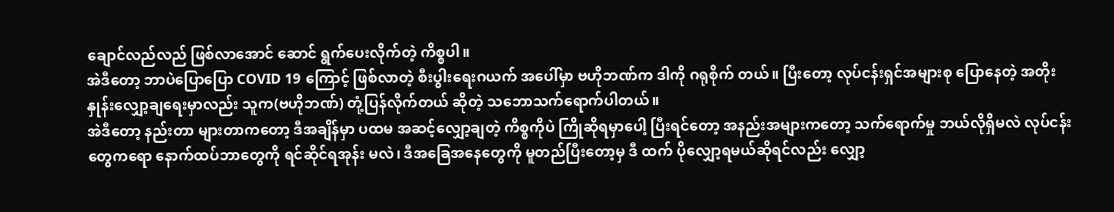ချောင်လည်လည် ဖြစ်လာအောင် ဆောင် ရွက်ပေးလိုက်တဲ့ ကိစ္စပါ။
အဲဒီတော့ ဘာပဲပြောပြော COVID 19 ကြောင့် ဖြစ်လာတဲ့ စီးပွါးရေးဂယက် အပေါ်မှာ ဗဟိုဘဏ်က ဒါကို ဂရုစိုက် တယ်။ ပြီးတော့ လုပ်ငန်းရှင်အများစု ပြောနေတဲ့ အတိုးနှုန်းလျှော့ချရေးမှာလည်း သူက(ဗဟိုဘဏ်) တုံ့ပြန်လိုက်တယ် ဆိုတဲ့ သဘောသက်ရောက်ပါတယ်။
အဲဒီတော့ နည်းတာ များတာကတော့ ဒီအချိန်မှာ ပထမ အဆင့်လျှော့ချတဲ့ ကိစ္စကိုပဲ ကြိုဆိုရမှာပေါ့ ပြီးရင်တော့ အနည်းအများကတော့ သက်ရောက်မှု ဘယ်လိုရှိမလဲ လုပ်ငန်းတွေကရော နောက်ထပ်ဘာတွေကို ရင်ဆိုင်ရအုန်း မလဲ၊ ဒီအခြေအနေတွေကို မူတည်ပြီးတော့မှ ဒီ ထက် ပိုလျှော့ရမယ်ဆိုရင်လည်း လျှော့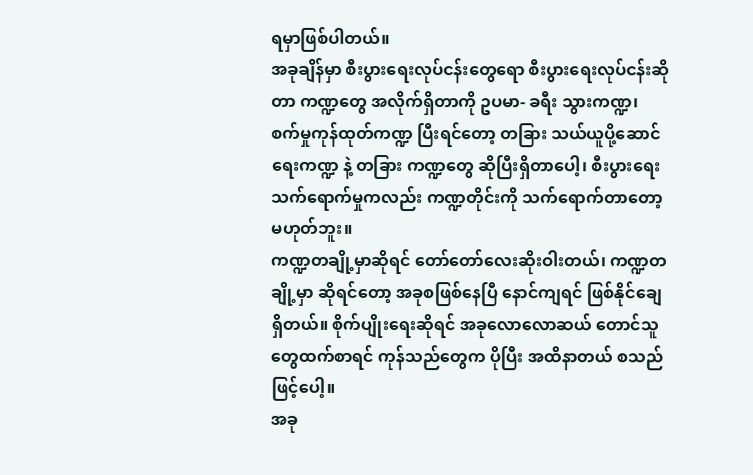ရမှာဖြစ်ပါတယ်။
အခုချိန်မှာ စီးပွားရေးလုပ်ငန်းတွေရော စီးပွားရေးလုပ်ငန်းဆိုတာ ကဏ္ဍတွေ အလိုက်ရှိတာကို ဥပမာ- ခရီး သွားကဏ္ဍ၊ စက်မှုကုန်ထုတ်ကဏ္ဍ ပြီးရင်တော့ တခြား သယ်ယူပို့ဆောင်ရေးကဏ္ဍ နဲ့ တခြား ကဏ္ဍတွေ ဆိုပြီးရှိတာပေါ့၊ စီးပွားရေး သက်ရောက်မှုကလည်း ကဏ္ဍတိုင်းကို သက်ရောက်တာတော့ မဟုတ်ဘူး။
ကဏ္ဍတချို့မှာဆိုရင် တော်တော်လေးဆိုးဝါးတယ်၊ ကဏ္ဍတချို့မှာ ဆိုရင်တော့ အခုစဖြစ်နေပြီ နောင်ကျရင် ဖြစ်နိုင်ချေ ရှိတယ်။ စိုက်ပျိုးရေးဆိုရင် အခုလောလောဆယ် တောင်သူတွေထက်စာရင် ကုန်သည်တွေက ပိုပြီး အထိနာတယ် စသည်ဖြင့်ပေါ့။
အခု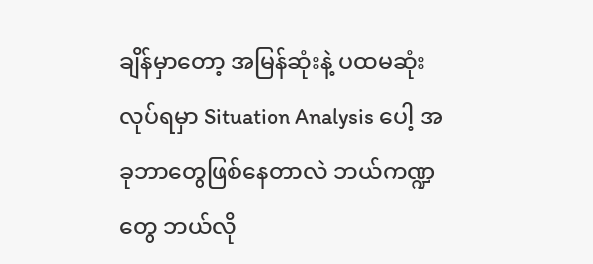ချိန်မှာတော့ အမြန်ဆုံးနဲ့ ပထမဆုံးလုပ်ရမှာ Situation Analysis ပေါ့ အခုဘာတွေဖြစ်နေတာလဲ ဘယ်ကဏ္ဍတွေ ဘယ်လို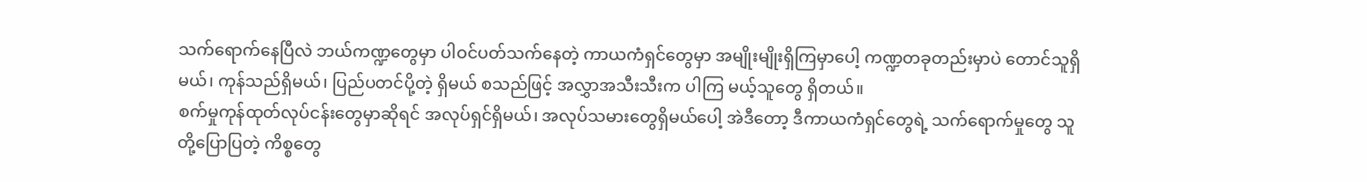သက်ရောက်နေပြီလဲ ဘယ်ကဏ္ဍတွေမှာ ပါဝင်ပတ်သက်နေတဲ့ ကာယကံရှင်တွေမှာ အမျိုးမျိုးရှိကြမှာပေါ့ ကဏ္ဍတခုတည်းမှာပဲ တောင်သူရှိမယ်၊ ကုန်သည်ရှိမယ်၊ ပြည်ပတင်ပို့တဲ့ ရှိမယ် စသည်ဖြင့် အလွှာအသီးသီးက ပါကြ မယ့်သူတွေ ရှိတယ်။
စက်မှုကုန်ထုတ်လုပ်ငန်းတွေမှာဆိုရင် အလုပ်ရှင်ရှိမယ်၊ အလုပ်သမားတွေရှိမယ်ပေါ့ အဲဒီတော့ ဒီကာယကံရှင်တွေရဲ့ သက်ရောက်မှုတွေ သူတို့ပြောပြတဲ့ ကိစ္စတွေ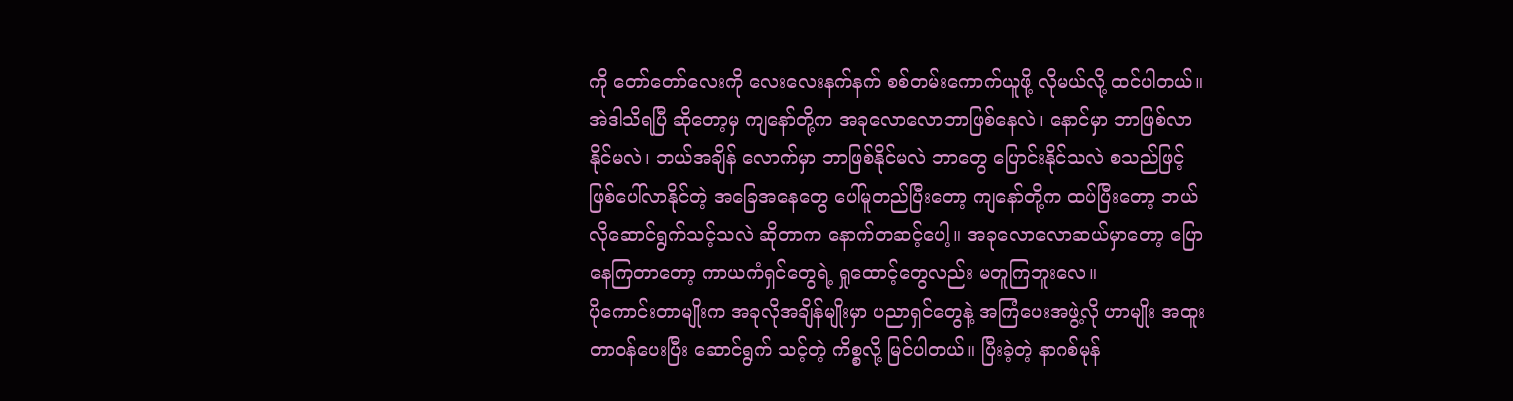ကို တော်တော်လေးကို လေးလေးနက်နက် စစ်တမ်းကောက်ယူဖို့ လိုမယ်လို့ ထင်ပါတယ်။
အဲဒါသိရပြီ ဆိုတော့မှ ကျနော်တို့က အခုလောလောဘာဖြစ်နေလဲ၊ နောင်မှာ ဘာဖြစ်လာနိုင်မလဲ၊ ဘယ်အချိန် လောက်မှာ ဘာဖြစ်နိုင်မလဲ ဘာတွေ ပြောင်းနိုင်သလဲ စသည်ဖြင့် ဖြစ်ပေါ်လာနိုင်တဲ့ အခြေအနေတွေ ပေါ်မူတည်ပြီးတော့ ကျနော်တို့က ထပ်ပြီးတော့ ဘယ်လိုဆောင်ရွက်သင့်သလဲ ဆိုတာက နောက်တဆင့်ပေါ့။ အခုလောလောဆယ်မှာတော့ ပြောနေကြတာတော့ ကာယကံရှင်တွေရဲ့ ရှုထောင့်တွေလည်း မတူကြဘူးလေ။
ပိုကောင်းတာမျိုးက အခုလိုအချိန်မျိုးမှာ ပညာရှင်တွေနဲ့ အကြံပေးအဖွဲ့လို ဟာမျိုး အထူးတာဝန်ပေးပြီး ဆောင်ရွက် သင့်တဲ့ ကိစ္စလို့ မြင်ပါတယ်။ ပြီးခဲ့တဲ့ နာဂစ်မုန်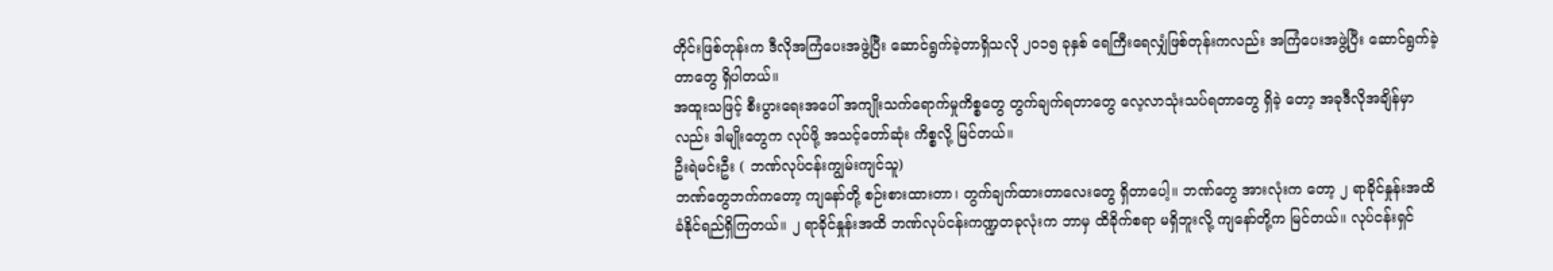တိုင်းဖြစ်တုန်းက ဒီလိုအကြံပေးအဖွဲ့ပြီး ဆောင်ရွက်ခဲ့တာရှိသလို ၂၀၁၅ ခုနှစ် ရေကြီးရေလျှံဖြစ်တုန်းကလည်း အကြံပေးအဖွဲ့ပြီး ဆောင်ရွက်ခဲ့တာတွေ ရှိပါတယ်။
အထူးသဖြင့် စီးပွားရေးအပေါ် အကျိုးသက်ရောက်မှုကိစ္စတွေ တွက်ချက်ရတာတွေ လေ့လာသုံးသပ်ရတာတွေ ရှိခဲ့ တော့ အခုဒီလိုအချိန်မှာလည်း ဒါမျိုးတွေက လုပ်ဖို့ အသင့်တော်ဆုံး ကိစ္စလို့ မြင်တယ်။
ဦးရဲမင်းဦး ( ဘဏ်လုပ်ငန်းကျွမ်းကျင်သူ)
ဘဏ်တွေဘက်ကတော့ ကျနော်တို့ စဉ်းစားထားတာ၊ တွက်ချက်ထားတာလေးတွေ ရှိတာပေါ့။ ဘဏ်တွေ အားလုံးက တော့ ၂ ရာခိုင်နှုန်းအထိ ခံနိုင်ရည်ရှိကြတယ်။ ၂ ရာခိုင်နှုန်းအထိ ဘဏ်လုပ်ငန်းကဏ္ဍတခုလုံးက ဘာမှ ထိခိုက်စရာ မရှိဘူးလို့ ကျနော်တို့က မြင်တယ်။ လုပ်ငန်းရှင်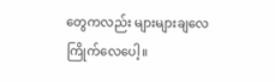တွေကလည်း များများချလေ ကြိုက်လေပေါ့။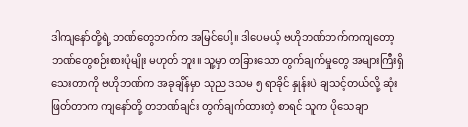ဒါကျနော်တို့ရဲ့ ဘဏ်တွေဘက်က အမြင်ပေါ့။ ဒါပေမယ့် ဗဟိုဘဏ်ဘက်ကကျတော့ ဘဏ်တွေစဉ်းစားပုံမျိုး မဟုတ် ဘူး။ သူ့မှာ တခြားသော တွက်ချက်မှုတွေ အများကြီးရှိသေးတာကို ဗဟိုဘဏ်က အခုချိန်မှာ သုည ဒသမ ၅ ရာခိုင် နှုန်းပဲ ချသင့်တယ်လို့ ဆုံးဖြတ်တာက ကျနော်တို့ တဘဏ်ချင်း တွက်ချက်ထားတဲ့ စာရင် သူက ပိုသေချာ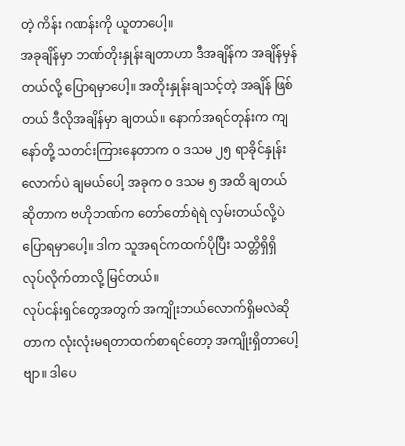တဲ့ ကိန်း ဂဏန်းကို ယူတာပေါ့။
အခုချိန်မှာ ဘဏ်တိုးနှုန်းချတာဟာ ဒီအချိန်က အချိန်မှန်တယ်လို့ ပြောရမှာပေါ့။ အတိုးနှုန်းချသင့်တဲ့ အချိန် ဖြစ်တယ် ဒီလိုအချိန်မှာ ချတယ်။ နောက်အရင်တုန်းက ကျနော်တို့ သတင်းကြားနေတာက ၀ ဒသမ ၂၅ ရာခိုင်နှုန်းလောက်ပဲ ချမယ်ပေါ့ အခုက ၀ ဒသမ ၅ အထိ ချတယ်ဆိုတာက ဗဟိုဘဏ်က တော်တော်ရဲရဲ လှမ်းတယ်လို့ပဲ ပြောရမှာပေါ့။ ဒါက သူအရင်ကထက်ပိုပြီး သတ္တိရှိရှိ လုပ်လိုက်တာလို့ မြင်တယ်။
လုပ်ငန်းရှင်တွေအတွက် အကျိုးဘယ်လောက်ရှိမလဲဆိုတာက လုံးလုံးမရတာထက်စာရင်တော့ အကျိုးရှိတာပေါ့ဗျာ။ ဒါပေ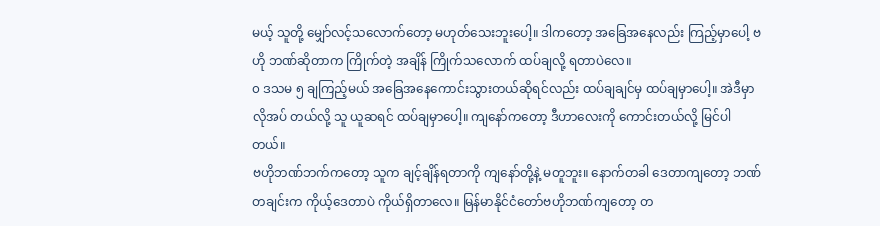မယ့် သူတို့ မျှော်လင့်သလောက်တော့ မဟုတ်သေးဘူးပေါ့။ ဒါကတော့ အခြေအနေလည်း ကြည့်မှာပေါ့ ဗဟို ဘဏ်ဆိုတာက ကြိုက်တဲ့ အချိန် ကြိုက်သလောက် ထပ်ချလို့ ရတာပဲလေ။
၀ ဒသမ ၅ ချကြည့်မယ် အခြေအနေကောင်းသွားတယ်ဆိုရင်လည်း ထပ်ချချင်မှ ထပ်ချမှာပေါ့။ အဲဒီမှာ လိုအပ် တယ်လို့ သူ ယူဆရင် ထပ်ချမှာပေါ့။ ကျနော်ကတော့ ဒီဟာလေးကို ကောင်းတယ်လို့ မြင်ပါတယ်။
ဗဟိုဘဏ်ဘက်ကတော့ သူက ချင့်ချိန်ရတာကို ကျနော်တို့နဲ့ မတူဘူး။ နောက်တခါ ဒေတာကျတော့ ဘဏ်တချင်းက ကိုယ့်ဒေတာပဲ ကိုယ်ရှိတာလေ။ မြန်မာနိုင်ငံတော်ဗဟိုဘဏ်ကျတော့ တ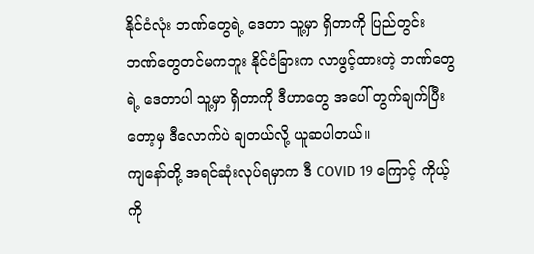နိုင်ငံလုံး ဘဏ်တွေရဲ့ ဒေတာ သူ့မှာ ရှိတာကို ပြည်တွင်းဘဏ်တွေတင်မကဘူး နိုင်ငံခြားက လာဖွင့်ထားတဲ့ ဘဏ်တွေရဲ့ ဒေတာပါ သူ့မှာ ရှိတာကို ဒီဟာတွေ အပေါ် တွက်ချက်ပြီးတော့မှ ဒီလောက်ပဲ ချတယ်လို့ ယူဆပါတယ်။
ကျနော်တို့ အရင်ဆုံးလုပ်ရမှာက ဒီ COVID 19 ကြောင့် ကိုယ့်ကို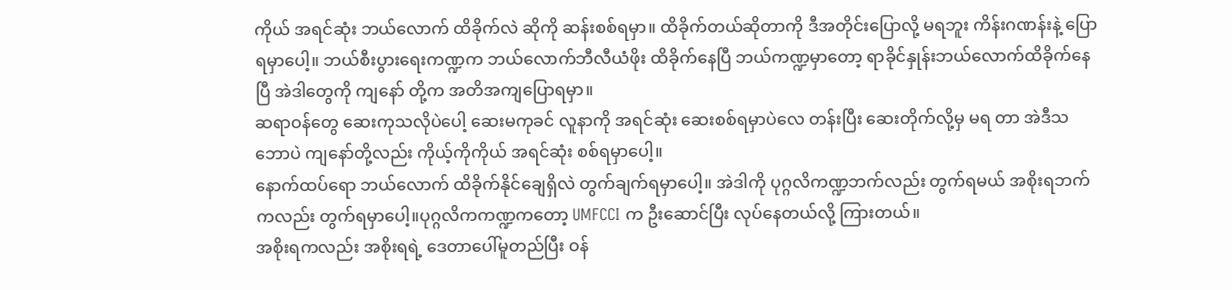ကိုယ် အရင်ဆုံး ဘယ်လောက် ထိခိုက်လဲ ဆိုကို ဆန်းစစ်ရမှာ။ ထိခိုက်တယ်ဆိုတာကို ဒီအတိုင်းပြောလို့ မရဘူး ကိန်းဂဏန်းနဲ့ ပြောရမှာပေါ့။ ဘယ်စီးပွားရေးကဏ္ဍက ဘယ်လောက်ဘီလီယံဖိုး ထိခိုက်နေပြီ ဘယ်ကဏ္ဍမှာတော့ ရာခိုင်နှုန်းဘယ်လောက်ထိခိုက်နေပြီ အဲဒါတွေကို ကျနော် တို့က အတိအကျပြောရမှာ။
ဆရာဝန်တွေ ဆေးကုသလိုပဲပေါ့ ဆေးမကုခင် လူနာကို အရင်ဆုံး ဆေးစစ်ရမှာပဲလေ တန်းပြီး ဆေးတိုက်လို့မှ မရ တာ အဲဒီသဘောပဲ ကျနော်တို့လည်း ကိုယ့်ကိုကိုယ် အရင်ဆုံး စစ်ရမှာပေါ့။
နောက်ထပ်ရော ဘယ်လောက် ထိခိုက်နိုင်ချေရှိလဲ တွက်ချက်ရမှာပေါ့။ အဲဒါကို ပုဂ္ဂလိကဏ္ဍဘက်လည်း တွက်ရမယ် အစိုးရဘက်ကလည်း တွက်ရမှာပေါ့။ပုဂ္ဂလိကကဏ္ဍကတော့ UMFCCI က ဦးဆောင်ပြီး လုပ်နေတယ်လို့ ကြားတယ်။
အစိုးရကလည်း အစိုးရရဲ့ ဒေတာပေါ်မူတည်ပြီး ဝန်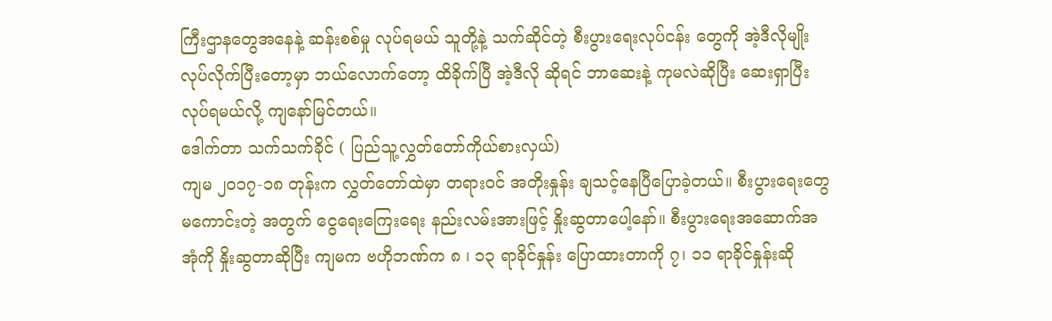ကြီးဌာနတွေအနေနဲ့ ဆန်းစစ်မှု လုပ်ရမယ် သူတို့နဲ့ သက်ဆိုင်တဲ့ စီးပွားရေးလုပ်ငန်း တွေကို အဲ့ဒီလိုမျိုးလုပ်လိုက်ပြီးတော့မှာ ဘယ်လောက်တော့ ထိခိုက်ပြီ အဲ့ဒီလို ဆိုရင် ဘာဆေးနဲ့ ကုမလဲဆိုပြီး ဆေးရှာပြီး လုပ်ရမယ်လို့ ကျနော်မြင်တယ်။
ဒေါက်တာ သက်သက်ခိုင် ( ပြည်သူ့လွှတ်တော်ကိုယ်စားလှယ်)
ကျမ ၂၀၁၇-၁၈ တုန်းက လွှတ်တော်ထဲမှာ တရားဝင် အတိုးနှုန်း ချသင့်နေပြီပြောခဲ့တယ်။ စီးပွားရေးတွေ မကောင်းတဲ့ အတွက် ငွေရေးကြေးရေး နည်းလမ်းအားဖြင့် နှိုးဆွတာပေါ့နော်။ စီးပွားရေးအဆောက်အအုံကို နှိုးဆွတာဆိုပြီး ကျမက ဗဟိုဘဏ်က ၈ ၊ ၁၃ ရာခိုင်နှုန်း ပြောထားတာကို ၇၊ ၁၁ ရာခိုင်နှုန်းဆို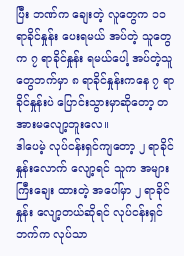ပြီး ဘဏ်က ချေးတဲ့ လူတွေက ၁၁ ရာခိုင်နှုန်း ပေးရမယ် အပ်တဲ့ သူတွေက ၇ ရာခိုင်နှုန်း ရမယ်ပေါ့ အပ်တဲ့သူတွေဘက်မှာ ၈ ရာခိုင်နှုန်းကနေ ၇ ရာခိုင်နှုန်းပဲ ပြောင်းသွားမှာဆိုတော့ တအားမလျော့ဘူးလေ။
ဒါပေမဲ့ လုပ်ငန်းရှင်ကျတော့ ၂ ရာခိုင်နှုန်းလောက် လျော့ရင် သူက အများကြီးချေး ထားတဲ့ အပေါ်မှာ ၂ ရာခိုင်နှုန်း လျော့တယ်ဆိုရင် လုပ်ငန်းရှင်ဘက်က လုပ်သာ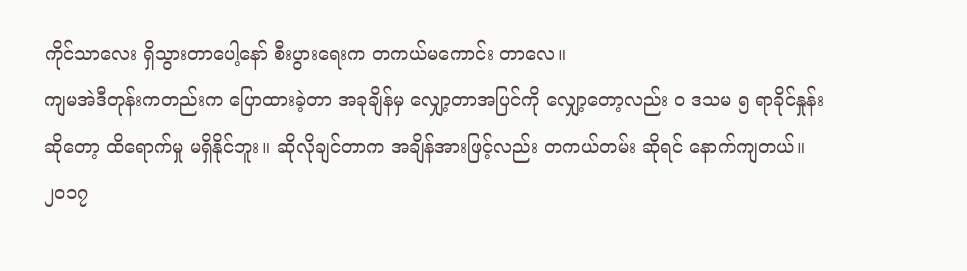ကိုင်သာလေး ရှိသွားတာပေါ့နော် စီးပွားရေးက တကယ်မကောင်း တာလေ။
ကျမအဲဒီတုန်းကတည်းက ပြောထားခဲ့တာ အခုချိန်မှ လျှော့တာအပြင်ကို လျှော့တော့လည်း ၀ ဒသမ ၅ ရာခိုင်နှုန်း ဆိုတော့ ထိရောက်မှု မရှိနိုင်ဘူး။ ဆိုလိုချင်တာက အချိန်အားဖြင့်လည်း တကယ်တမ်း ဆိုရင် နောက်ကျတယ်။
၂၀၁၇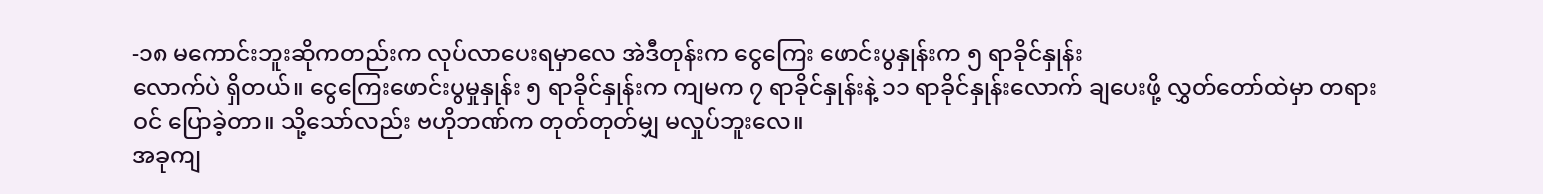-၁၈ မကောင်းဘူးဆိုကတည်းက လုပ်လာပေးရမှာလေ အဲဒီတုန်းက ငွေကြေး ဖောင်းပွနှုန်းက ၅ ရာခိုင်နှုန်း
လောက်ပဲ ရှိတယ်။ ငွေကြေးဖောင်းပွမှုနှုန်း ၅ ရာခိုင်နှုန်းက ကျမက ၇ ရာခိုင်နှုန်းနဲ့ ၁၁ ရာခိုင်နှုန်းလောက် ချပေးဖို့ လွှတ်တော်ထဲမှာ တရားဝင် ပြောခဲ့တာ။ သို့သော်လည်း ဗဟိုဘဏ်က တုတ်တုတ်မျှ မလှုပ်ဘူးလေ။
အခုကျ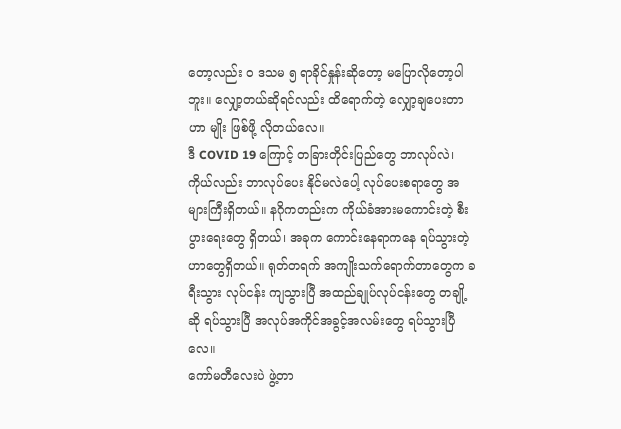တော့လည်း ၀ ဒသမ ၅ ရာခိုင်နှုန်းဆိုတော့ မပြောလိုတော့ပါဘူး။ လျှော့တယ်ဆိုရင်လည်း ထိရောက်တဲ့ လျှော့ချပေးတာဟာ မျိုး ဖြစ်ဖို့ လိုတယ်လေ။
ဒီ COVID 19 ကြောင့် တခြားတိုင်းပြည်တွေ ဘာလုပ်လဲ၊ ကိုယ်လည်း ဘာလုပ်ပေး နိုင်မလဲပေါ့ လုပ်ပေးစရာတွေ အများကြီးရှိတယ်။ နဂိုကတည်းက ကိုယ်ခံအားမကောင်းတဲ့ စီးပွားရေးတွေ ရှိတယ်၊ အခုက ကောင်းနေရာကနေ ရပ်သွားတဲ့ ဟာတွေရှိတယ်။ ရုတ်တရက် အကျိုးသက်ရောက်တာတွေက ခရီးသွား လုပ်ငန်း ကျသွားပြီ အထည်ချုပ်လုပ်ငန်းတွေ တချို့ဆို ရပ်သွားပြီ အလုပ်အကိုင်အခွင့်အလမ်းတွေ ရပ်သွားပြီလေ။
ကော်မတီလေးပဲ ဖွဲ့တာ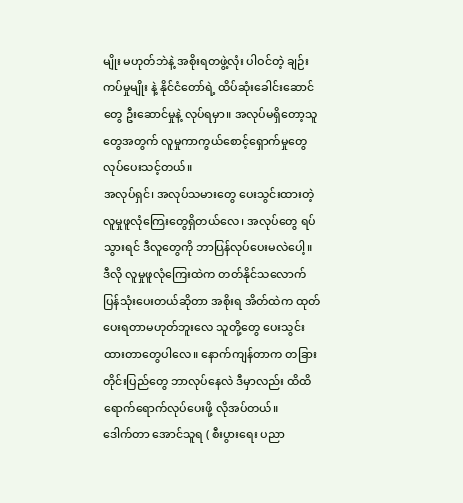မျိုး မဟုတ်ဘဲနဲ့ အစိုးရတဖွဲ့လုံး ပါဝင်တဲ့ ချဉ်းကပ်မှုမျိုး နဲ့ နိုင်ငံတော်ရဲ့ ထိပ်ဆုံးခေါင်းဆောင် တွေ ဦးဆောင်မှုနဲ့ လုပ်ရမှာ။ အလုပ်မရှိတော့သူတွေအတွက် လူမှုကာကွယ်စောင့်ရှောက်မှုတွေ လုပ်ပေးသင့်တယ်။
အလုပ်ရှင်၊ အလုပ်သမားတွေ ပေးသွင်းထားတဲ့ လူမှုဖူလုံကြေးတွေရှိတယ်လေ၊ အလုပ်တွေ ရပ်သွားရင် ဒီလူတွေကို ဘာပြန်လုပ်ပေးမလဲပေါ့။ ဒီလို လူမှုဖူလုံကြေးထဲက တတ်နိုင်သလောက် ပြန်သုံးပေးတယ်ဆိုတာ အစိုးရ အိတ်ထဲက ထုတ်ပေးရတာမဟုတ်ဘူးလေ သူတို့တွေ ပေးသွင်းထားတာတွေပါလေ။ နောက်ကျန်တာက တခြားတိုင်းပြည်တွေ ဘာလုပ်နေလဲ ဒီမှာလည်း ထိထိရောက်ရောက်လုပ်ပေးဖို့ လိုအပ်တယ်။
ဒေါက်တာ အောင်သူရ ( စီးပွားရေး ပညာ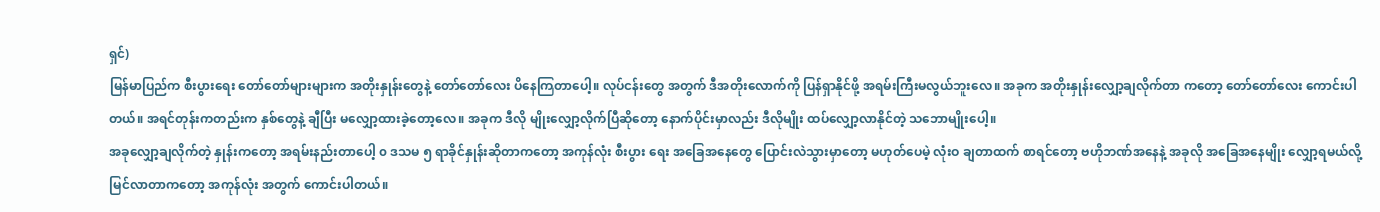ရှင်)
မြန်မာပြည်က စီးပွားရေး တော်တော်များများက အတိုးနှုန်းတွေနဲ့ တော်တော်လေး ပိနေကြတာပေါ့။ လုပ်ငန်းတွေ အတွက် ဒီအတိုးလောက်ကို ပြန်ရှာနိုင်ဖို့ အရမ်းကြီးမလွယ်ဘူးလေ။ အခုက အတိုးနှုန်းလျှော့ချလိုက်တာ ကတော့ တော်တော်လေး ကောင်းပါတယ်။ အရင်တုန်းကတည်းက နှစ်တွေနဲ့ ချီပြီး မလျှော့ထားခဲ့တော့လေ။ အခုက ဒီလို မျိုးလျှော့လိုက်ပြီဆိုတော့ နောက်ပိုင်းမှာလည်း ဒီလိုမျိုး ထပ်လျှော့လာနိုင်တဲ့ သဘောမျိုးပေါ့။
အခုလျှော့ချလိုက်တဲ့ နှုန်းကတော့ အရမ်းနည်းတာပေါ့ ၀ ဒသမ ၅ ရာခိုင်နှုန်းဆိုတာကတော့ အကုန်လုံး စီးပွား ရေး အခြေအနေတွေ ပြောင်းလဲသွားမှာတော့ မဟုတ်ပေမဲ့ လုံးဝ ချတာထက် စာရင်တော့ ဗဟိုဘဏ်အနေနဲ့ အခုလို အခြေအနေမျိုး လျှော့ရမယ်လို့ မြင်လာတာကတော့ အကုန်လုံး အတွက် ကောင်းပါတယ်။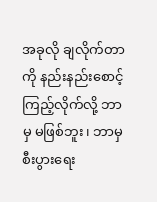အခုလို ချလိုက်တာကို နည်းနည်းစောင့်ကြည့်လိုက်လို့ ဘာမှ မဖြစ်ဘူး၊ ဘာမှ စီးပွားရေး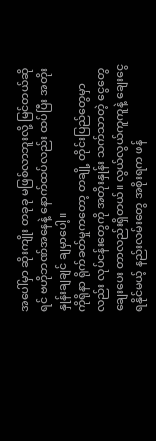အပေါ်မှာ ဆိုးကျိုး တခုခု မဖြစ်လာဘူးလို့ မြင်တယ်ဆိုရင် ဗဟိုဘဏ်အနေနဲ့ နောက်ထပ်လည်း ထပ်ပြီး အတိုးနှုန်းချချင် ချမှာပေါ့။
ကိုရိုနာ ရိုက်ခတ်မှုကတော့ တချို့ တိုင်းပြည်တွေမှာလည်း လုပ်ငန်းတွေကို အတိုးနှုန်း သက်သာတဲ့ ငွေတွေ ချေးပေး တာလည်းရှိတယ်။ လွယ်လွယ်ကူကူနဲ့ ချေးငွေ ရနိုင်မယ့် နည်းလမ်းတွေ အစိုးရက ဖန်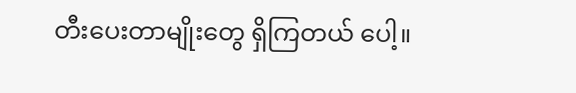တီးပေးတာမျိုးတွေ ရှိကြတယ် ပေါ့။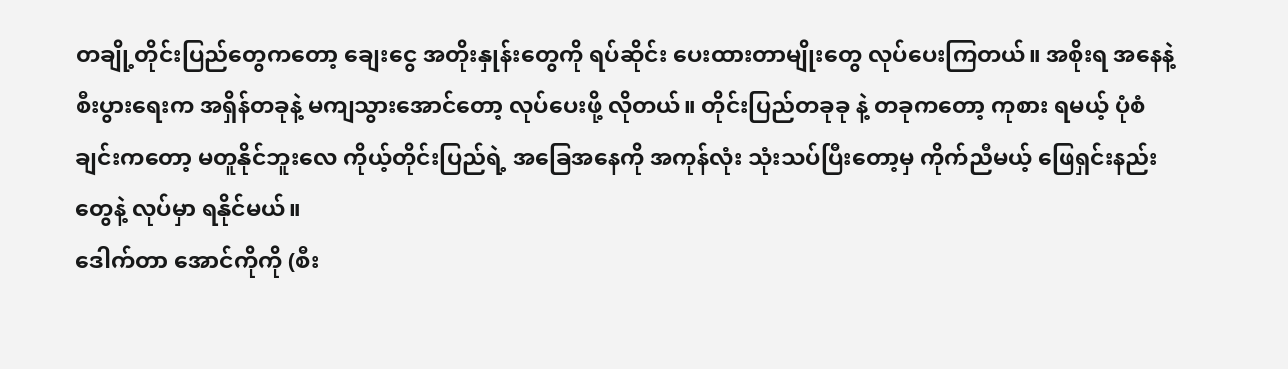တချို့တိုင်းပြည်တွေကတော့ ချေးငွေ အတိုးနှုန်းတွေကို ရပ်ဆိုင်း ပေးထားတာမျိုးတွေ လုပ်ပေးကြတယ်။ အစိုးရ အနေနဲ့ စီးပွားရေးက အရှိန်တခုနဲ့ မကျသွားအောင်တော့ လုပ်ပေးဖို့ လိုတယ်။ တိုင်းပြည်တခုခု နဲ့ တခုကတော့ ကုစား ရမယ့် ပုံစံချင်းကတော့ မတူနိုင်ဘူးလေ ကိုယ့်တိုင်းပြည်ရဲ့ အခြေအနေကို အကုန်လုံး သုံးသပ်ပြီးတော့မှ ကိုက်ညီမယ့် ဖြေရှင်းနည်းတွေနဲ့ လုပ်မှာ ရနိုင်မယ်။
ဒေါက်တာ အောင်ကိုကို (စီး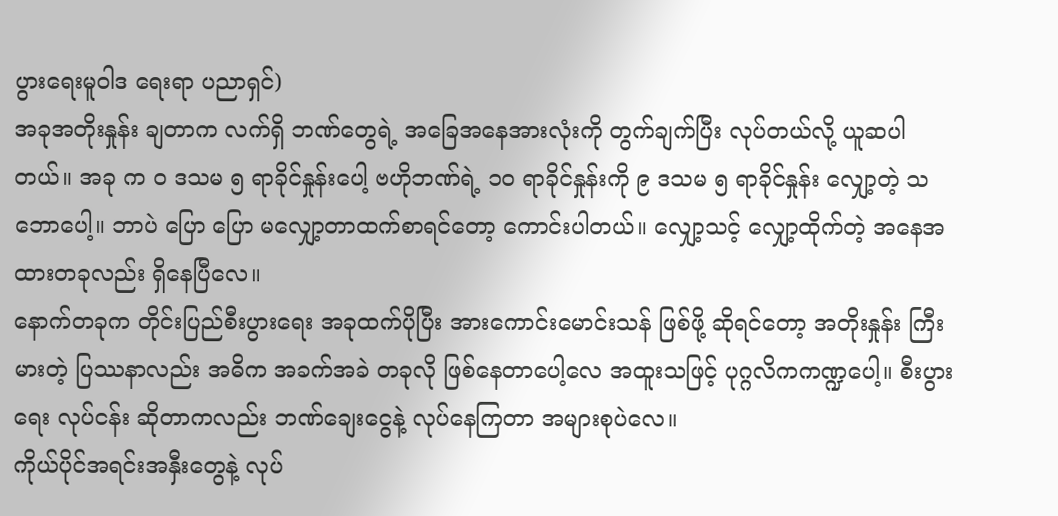ပွားရေးမူဝါဒ ရေးရာ ပညာရှင်)
အခုအတိုးနှုန်း ချတာက လက်ရှိ ဘဏ်တွေရဲ့ အခြေအနေအားလုံးကို တွက်ချက်ပြီး လုပ်တယ်လို့ ယူဆပါတယ်။ အခု က ၀ ဒသမ ၅ ရာခိုင်နှုန်းပေါ့ ဗဟိုဘဏ်ရဲ့ ၁၀ ရာခိုင်နှုန်းကို ၉ ဒသမ ၅ ရာခိုင်နှုန်း လျှော့တဲ့ သဘောပေါ့။ ဘာပဲ ပြော ပြော မလျှော့တာထက်စာရင်တော့ ကောင်းပါတယ်။ လျှော့သင့် လျှော့ထိုက်တဲ့ အနေအထားတခုလည်း ရှိနေပြီလေ။
နောက်တခုက တိုင်းပြည်စီးပွားရေး အခုထက်ပိုပြီး အားကောင်းမောင်းသန် ဖြစ်ဖို့ ဆိုရင်တော့ အတိုးနှုန်း ကြီးမားတဲ့ ပြဿနာလည်း အဓိက အခက်အခဲ တခုလို ဖြစ်နေတာပေါ့လေ အထူးသဖြင့် ပုဂ္ဂလိကကဏ္ဍပေါ့။ စီးပွားရေး လုပ်ငန်း ဆိုတာကလည်း ဘဏ်ချေးငွေနဲ့ လုပ်နေကြတာ အများစုပဲလေ။
ကိုယ်ပိုင်အရင်းအနှီးတွေနဲ့ လုပ်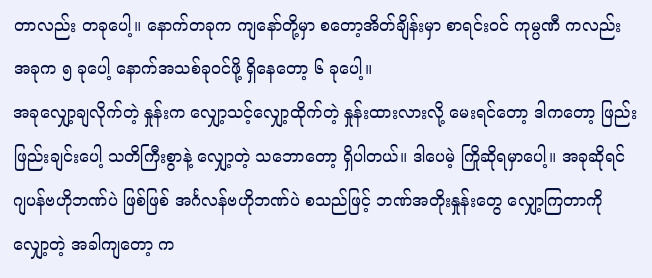တာလည်း တခုပေါ့။ နောက်တခုက ကျနော်တို့မှာ စတော့အိတ်ချိန်းမှာ စာရင်းဝင် ကုမ္ပဏီ ကလည်း အခုက ၅ ခုပေါ့ နောက်အသစ်ခုဝင်ဖို့ ရှိနေတော့ ၆ ခုပေါ့။
အခုလျှော့ချလိုက်တဲ့ နှုန်းက လျှော့သင့်လျှော့ထိုက်တဲ့ နှုန်းထားလားလို့ မေးရင်တော့ ဒါကတော့ ဖြည်းဖြည်းချင်းပေါ့ သတိကြီးစွာနဲ့ လျှော့တဲ့ သဘောတော့ ရှိပါတယ်။ ဒါပေမဲ့ ကြိုဆိုရမှာပေါ့။ အခုဆိုရင် ဂျပန်ဗဟိုဘဏ်ပဲ ဖြစ်ဖြစ် အင်္ဂလန်ဗဟိုဘဏ်ပဲ စသည်ဖြင့် ဘဏ်အတိုးနှုန်းတွေ လျှော့ကြတာကို လျှော့တဲ့ အခါကျတော့ က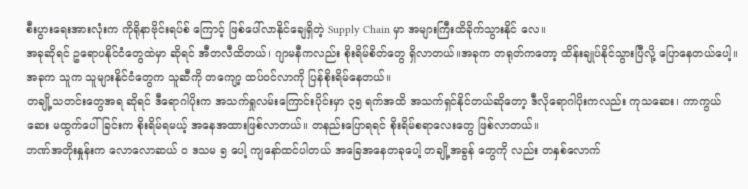စီးပွားရေးအားလုံးက ကိုရိုနာဗိုင်းရပ်စ် ကြောင့် ဖြစ်ပေါ်လာနိုင်ချေရှိတဲ့ Supply Chain မှာ အများကြီးထိခိုက်သွားနိုင် လေ။
အခုဆိုရင် ဥရောပနိုင်ငံတွေထဲမှာ ဆိုရင် အီတလီထိတယ်၊ ဂျာမနီကလည်း စိုးရိမ်စိတ်တွေ ရှိလာတယ်။အခုက တရုတ်ကတော့ ထိန်းချုပ်နိုင်သွားပြီလို့ ပြောနေတယ်ပေါ့။ အခုက သူက သူများနိုင်ငံတွေက သူဆီကို တကျော့ ထပ်ဝင်လာကို ပြန်စိုးရိမ်နေတယ်။
တချို့သတင်းတွေအရ ဆိုရင် ဒီရောဂါပိုးက အသက်ရှုလမ်းကြောင်းပိုင်းမှာ ၃၅ ရက်အထိ အသက်ရှင်နိုင်တယ်ဆိုတော့ ဒီလိုရောဂါပိုးကလည်း ကုသဆေး၊ ကာကွယ်ဆေး မထွက်ပေါ်ခြင်းက စိုးရိမ်ရမယ့် အနေအထားဖြစ်လာတယ်။ တနည်းပြောရရင် စိုးရိမ်စရာလေးတွေ ဖြစ်လာတယ်။
ဘဏ်အတိုးနှုန်းက လောလောဆယ် ၀ ဒသမ ၅ ပေါ့ ကျနော်ထင်ပါတယ် အခြေအနေတခုပေါ့ တချို့အခွန် တွေကို လည်း တနှစ်လောက်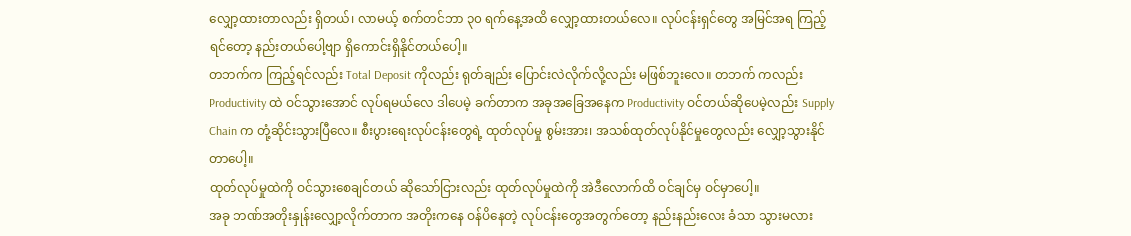လျှော့ထားတာလည်း ရှိတယ်၊ လာမယ့် စက်တင်ဘာ ၃၀ ရက်နေ့အထိ လျှော့ထားတယ်လေ။ လုပ်ငန်းရှင်တွေ အမြင်အရ ကြည့်ရင်တော့ နည်းတယ်ပေါ့ဗျာ ရှိကောင်းရှိနိုင်တယ်ပေါ့။
တဘက်က ကြည့်ရင်လည်း Total Deposit ကိုလည်း ရုတ်ချည်း ပြောင်းလဲလိုက်လို့လည်း မဖြစ်ဘူးလေ။ တဘက် ကလည်း Productivity ထဲ ဝင်သွားအောင် လုပ်ရမယ်လေ ဒါပေမဲ့ ခက်တာက အခုအခြေအနေက Productivity ဝင်တယ်ဆိုပေမဲ့လည်း Supply Chain က တုံ့ဆိုင်းသွားပြီလေ။ စီးပွားရေးလုပ်ငန်းတွေရဲ့ ထုတ်လုပ်မှု စွမ်းအား၊ အသစ်ထုတ်လုပ်နိုင်မှုတွေလည်း လျှော့သွားနိုင်တာပေါ့။
ထုတ်လုပ်မှုထဲကို ဝင်သွားစေချင်တယ် ဆိုသော်ငြားလည်း ထုတ်လုပ်မှုထဲကို အဲဒီလောက်ထိ ဝင်ချင်မှ ဝင်မှာပေါ့။
အခု ဘဏ်အတိုးနှုန်းလျှော့လိုက်တာက အတိုးကနေ ဝန်ပိနေတဲ့ လုပ်ငန်းတွေအတွက်တော့ နည်းနည်းလေး ခံသာ သွားမလား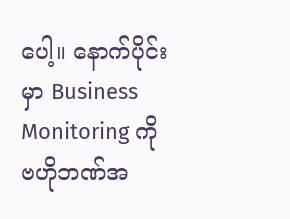ပေါ့။ နောက်ပိုင်းမှာ Business Monitoring ကို ဗဟိုဘဏ်အ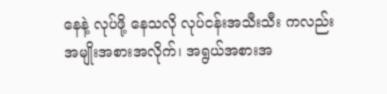နေနဲ့ လုပ်ဖို့ နေသလို လုပ်ငန်းအသီးသီး ကလည်း အမျိုးအစားအလိုက်၊ အရွယ်အစားအ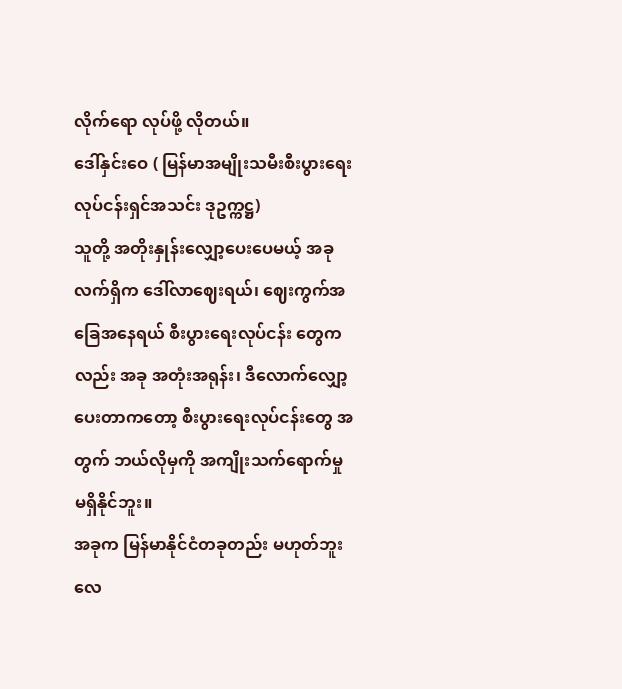လိုက်ရော လုပ်ဖို့ လိုတယ်။
ဒေါ်နှင်းဝေ ( မြန်မာအမျိုးသမီးစီးပွားရေးလုပ်ငန်းရှင်အသင်း ဒုဥက္ကဋ္ဌ)
သူတို့ အတိုးနှုန်းလျှော့ပေးပေမယ့် အခုလက်ရှိက ဒေါ်လာဈေးရယ်၊ ဈေးကွက်အခြေအနေရယ် စီးပွားရေးလုပ်ငန်း တွေကလည်း အခု အတုံးအရုန်း၊ ဒီလောက်လျှော့ပေးတာကတော့ စီးပွားရေးလုပ်ငန်းတွေ အတွက် ဘယ်လိုမှကို အကျိုးသက်ရောက်မှု မရှိနိုင်ဘူး။
အခုက မြန်မာနိုင်ငံတခုတည်း မဟုတ်ဘူးလေ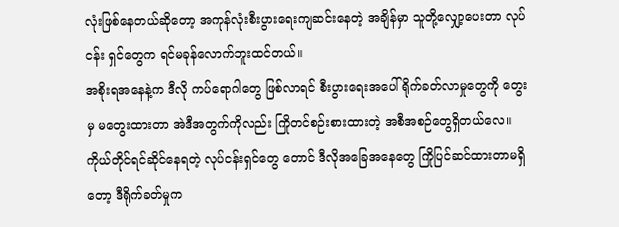လုံးဖြစ်နေတယ်ဆိုတော့ အကုန်လုံးစီးပွားရေးကျဆင်းနေတဲ့ အချိန်မှာ သူတို့လျှော့ပေးတာ လုပ်ငန်း ရှင်တွေက ရင်မခုန်လောက်ဘူးထင်တယ်။
အစိုးရအနေနဲ့က ဒီလို ကပ်ရောဂါတွေ ဖြစ်လာရင် စီးပွားရေးအပေါ် ရိုက်ခတ်လာမှုတွေကို တွေးမှ မတွေးထားတာ အဲဒီအတွက်ကိုလည်း ကြိုတင်စဉ်းစားထားတဲ့ အစီအစဉ်တွေရှိတယ်လေ။ ကိုယ်တိုင်ရင်ဆိုင်နေရတဲ့ လုပ်ငန်းရှင်တွေ တောင် ဒီလိုအခြေအနေတွေ ကြိုပြင်ဆင်ထားတာမရှိတော့ ဒီရိုက်ခတ်မှုက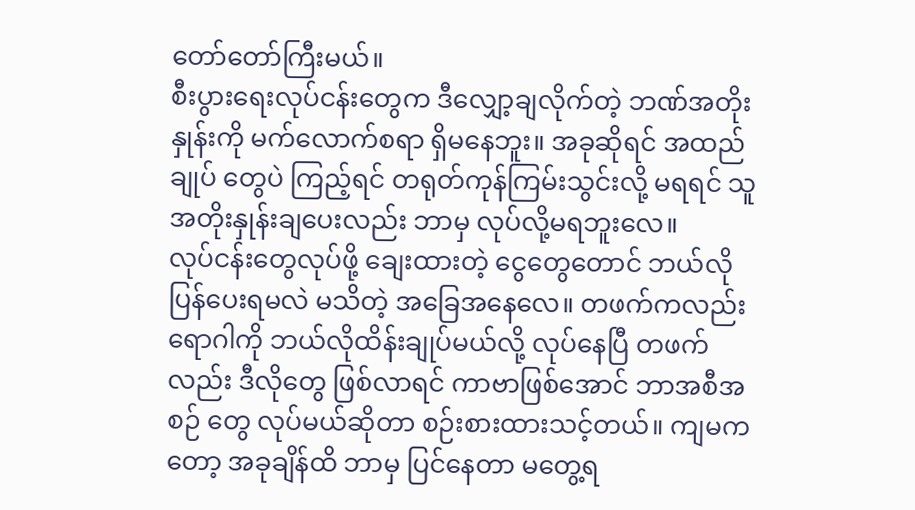တော်တော်ကြီးမယ်။
စီးပွားရေးလုပ်ငန်းတွေက ဒီလျှော့ချလိုက်တဲ့ ဘဏ်အတိုးနှုန်းကို မက်လောက်စရာ ရှိမနေဘူး။ အခုဆိုရင် အထည်ချုပ် တွေပဲ ကြည့်ရင် တရုတ်ကုန်ကြမ်းသွင်းလို့ မရရင် သူအတိုးနှုန်းချပေးလည်း ဘာမှ လုပ်လို့မရဘူးလေ။
လုပ်ငန်းတွေလုပ်ဖို့ ချေးထားတဲ့ ငွေတွေတောင် ဘယ်လို ပြန်ပေးရမလဲ မသိတဲ့ အခြေအနေလေ။ တဖက်ကလည်း ရောဂါကို ဘယ်လိုထိန်းချုပ်မယ်လို့ လုပ်နေပြီ တဖက်လည်း ဒီလိုတွေ ဖြစ်လာရင် ကာဗာဖြစ်အောင် ဘာအစီအစဉ် တွေ လုပ်မယ်ဆိုတာ စဉ်းစားထားသင့်တယ်။ ကျမကတော့ အခုချိန်ထိ ဘာမှ ပြင်နေတာ မတွေ့ရ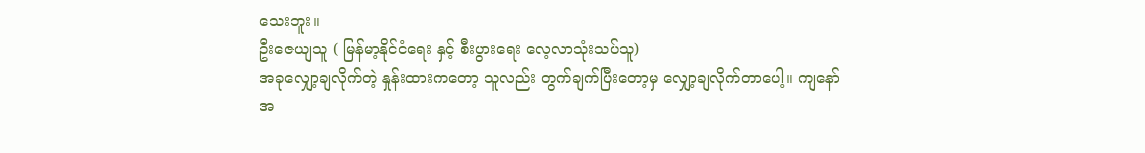သေးဘူး။
ဦးဇေယျသူ ( မြန်မာ့နိုင်ငံရေး နှင့် စီးပွားရေး လေ့လာသုံးသပ်သူ)
အခုလျှော့ချလိုက်တဲ့ နှုန်းထားကတော့ သူလည်း တွက်ချက်ပြီးတော့မှ လျှော့ချလိုက်တာပေါ့။ ကျနော်အ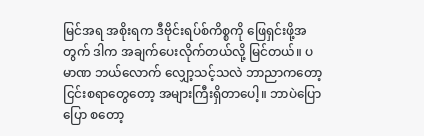မြင်အရ အစိုးရက ဒီဗိုင်းရပ်စ်ကိစ္စကို ဖြေရှင်းဖို့အတွက် ဒါက အချက်ပေးလိုက်တယ်လို့ မြင်တယ်။ ပမာဏ ဘယ်လောက် လျှော့သင့်သလဲ ဘာညာကတော့ ငြင်းစရာတွေတော့ အများကြီးရှိတာပေါ့။ ဘာပဲပြောပြော စတော့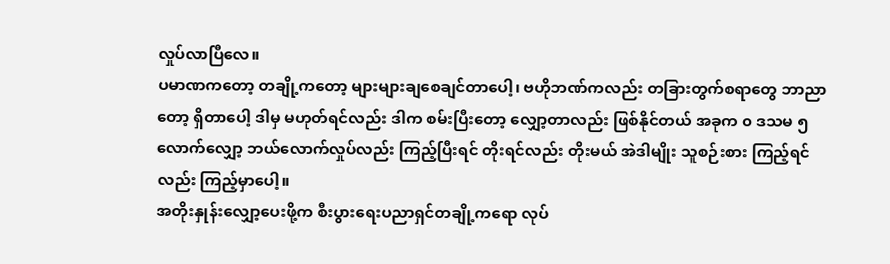လှုပ်လာပြီလေ။
ပမာဏကတော့ တချို့ကတော့ များများချစေချင်တာပေါ့၊ ဗဟိုဘဏ်ကလည်း တခြားတွက်စရာတွေ ဘာညာတော့ ရှိတာပေါ့ ဒါမှ မဟုတ်ရင်လည်း ဒါက စမ်းပြီးတော့ လျှော့တာလည်း ဖြစ်နိုင်တယ် အခုက ၀ ဒသမ ၅ လောက်လျှော့ ဘယ်လောက်လှုပ်လည်း ကြည့်ပြီးရင် တိုးရင်လည်း တိုးမယ် အဲဒါမျိုး သူစဉ်းစား ကြည့်ရင်လည်း ကြည့်မှာပေါ့။
အတိုးနှုန်းလျှော့ပေးဖို့က စီးပွားရေးပညာရှင်တချို့ကရော လုပ်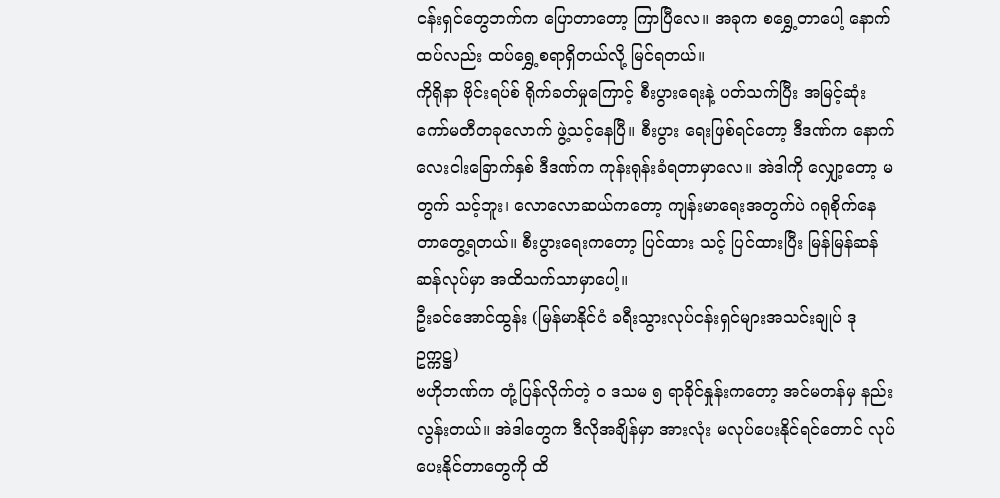ငန်းရှင်တွေဘက်က ပြောတာတော့ ကြာပြီလေ။ အခုက စရွှေ့တာပေါ့ နောက်ထပ်လည်း ထပ်ရွှေ့စရာရှိတယ်လို့ မြင်ရတယ်။
ကိုရိုနာ ဗိုင်းရပ်စ် ရိုက်ခတ်မှုကြောင့် စီးပွားရေးနဲ့ ပတ်သက်ပြီး အမြင့်ဆုံးကော်မတီတခုလောက် ဖွဲ့သင့်နေပြီ။ စီးပွား ရေးဖြစ်ရင်တော့ ဒီဒဏ်က နောက် လေးငါးခြောက်နှစ် ဒီဒဏ်က ကုန်းရုန်းခံရတာမှာလေ။ အဲဒါကို လျှော့တော့ မတွက် သင့်ဘူး၊ လောလောဆယ်ကတော့ ကျန်းမာရေးအတွက်ပဲ ဂရုစိုက်နေတာတွေ့ရတယ်။ စီးပွားရေးကတော့ ပြင်ထား သင့် ပြင်ထားပြီး မြန်မြန်ဆန်ဆန်လုပ်မှာ အထိသက်သာမှာပေါ့။
ဦးခင်အောင်ထွန်း (မြန်မာနိုင်ငံ ခရီးသွားလုပ်ငန်းရှင်များအသင်းချုပ် ဒုဥက္ကဋ္ဌ)
ဗဟိုဘဏ်က တုံ့ပြန်လိုက်တဲ့ ၀ ဒသမ ၅ ရာခိုင်နှုန်းကတော့ အင်မတန်မှ နည်းလွန်းတယ်။ အဲဒါတွေက ဒီလိုအချိန်မှာ အားလုံး မလုပ်ပေးနိုင်ရင်တောင် လုပ်ပေးနိုင်တာတွေကို ထိ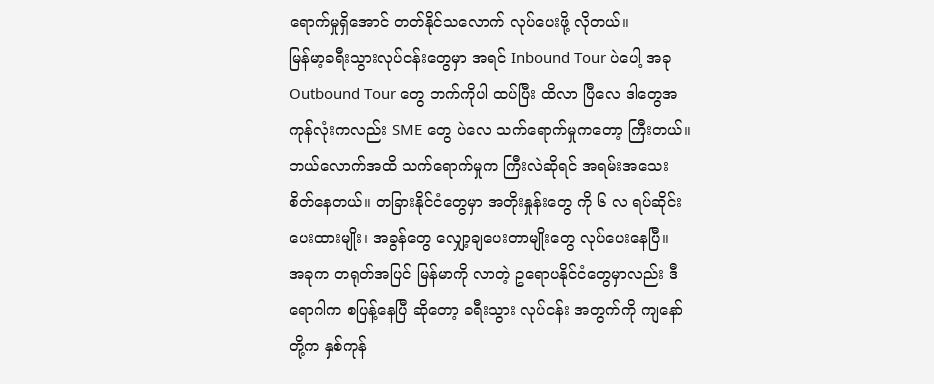ရောက်မှုရှိအောင် တတ်နိုင်သလောက် လုပ်ပေးဖို့ လိုတယ်။
မြန်မာ့ခရီးသွားလုပ်ငန်းတွေမှာ အရင် Inbound Tour ပဲပေါ့ အခု Outbound Tour တွေ ဘက်ကိုပါ ထပ်ပြီး ထိလာ ပြီလေ ဒါတွေအကုန်လုံးကလည်း SME တွေ ပဲလေ သက်ရောက်မှုကတော့ ကြီးတယ်။
ဘယ်လောက်အထိ သက်ရောက်မှုက ကြီးလဲဆိုရင် အရမ်းအသေးစိတ်နေတယ်။ တခြားနိုင်ငံတွေမှာ အတိုးနှုန်းတွေ ကို ၆ လ ရပ်ဆိုင်းပေးထားမျိုး၊ အခွန်တွေ လျှော့ချပေးတာမျိုးတွေ လုပ်ပေးနေပြီ။
အခုက တရုတ်အပြင် မြန်မာကို လာတဲ့ ဥရောပနိုင်ငံတွေမှာလည်း ဒီရောဂါက စပြန့်နေပြီ ဆိုတော့ ခရီးသွား လုပ်ငန်း အတွက်ကို ကျနော်တို့က နှစ်ကုန်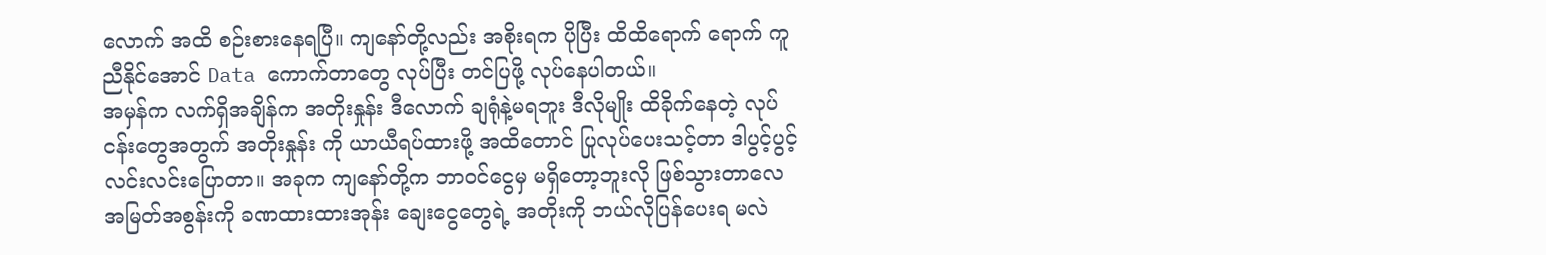လောက် အထိ စဉ်းစားနေရပြီ။ ကျနော်တို့လည်း အစိုးရက ပိုပြီး ထိထိရောက် ရောက် ကူညီနိုင်အောင် Data ကောက်တာတွေ လုပ်ပြီး တင်ပြဖို့ လုပ်နေပါတယ်။
အမှန်က လက်ရှိအချိန်က အတိုးနှုန်း ဒီလောက် ချရုံနဲ့မရဘူး ဒီလိုမျိုး ထိခိုက်နေတဲ့ လုပ်ငန်းတွေအတွက် အတိုးနှုန်း ကို ယာယီရပ်ထားဖို့ အထိတောင် ပြုလုပ်ပေးသင့်တာ ဒါပွင့်ပွင့်လင်းလင်းပြောတာ။ အခုက ကျနော်တို့က ဘာဝင်ငွေမှ မရှိတော့ဘူးလို ဖြစ်သွားတာလေ အမြတ်အစွန်းကို ခဏထားထားအုန်း ချေးငွေတွေရဲ့ အတိုးကို ဘယ်လိုပြန်ပေးရ မလဲ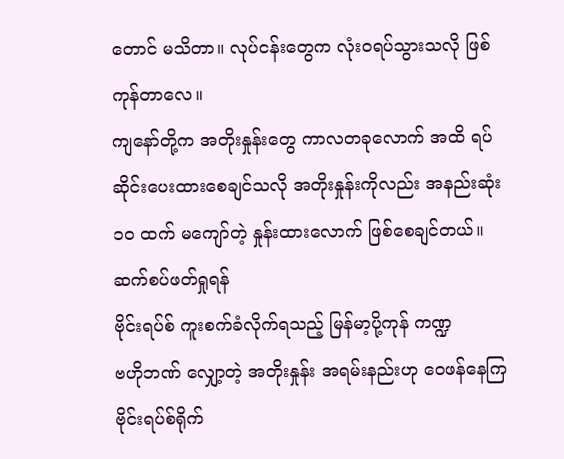တောင် မသိတာ။ လုပ်ငန်းတွေက လုံးဝရပ်သွားသလို ဖြစ်ကုန်တာလေ။
ကျနော်တို့က အတိုးနှုန်းတွေ ကာလတခုလောက် အထိ ရပ်ဆိုင်းပေးထားစေချင်သလို အတိုးနှုန်းကိုလည်း အနည်းဆုံး ၁၀ ထက် မကျော်တဲ့ နှုန်းထားလောက် ဖြစ်စေချင်တယ်။
ဆက်စပ်ဖတ်ရှုရန်
ဗိုင်းရပ်စ် ကူးစက်ခံလိုက်ရသည့် မြန်မာ့ပို့ကုန် ကဏ္ဍ
ဗဟိုဘဏ် လျှော့တဲ့ အတိုးနှုန်း အရမ်းနည်းဟု ဝေဖန်နေကြ
ဗိုင်းရပ်စ်ရိုက်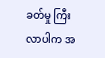ခတ်မှု ကြီးလာပါက အ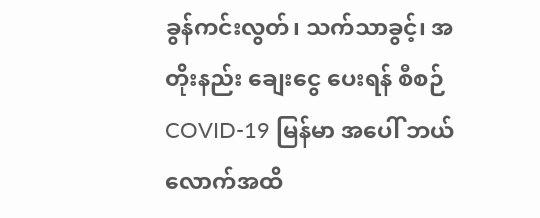ခွန်ကင်းလွတ်၊ သက်သာခွင့်၊ အတိုးနည်း ချေးငွေ ပေးရန် စီစဉ်
COVID-19 မြန်မာ အပေါ် ဘယ်လောက်အထိ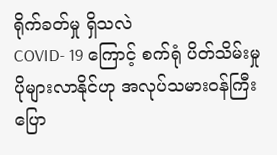ရိုက်ခတ်မှု ရှိသလဲ
COVID- 19 ကြောင့် စက်ရုံ ပိတ်သိမ်းမှု ပိုများလာနိုင်ဟု အလုပ်သမားဝန်ကြီးပြော